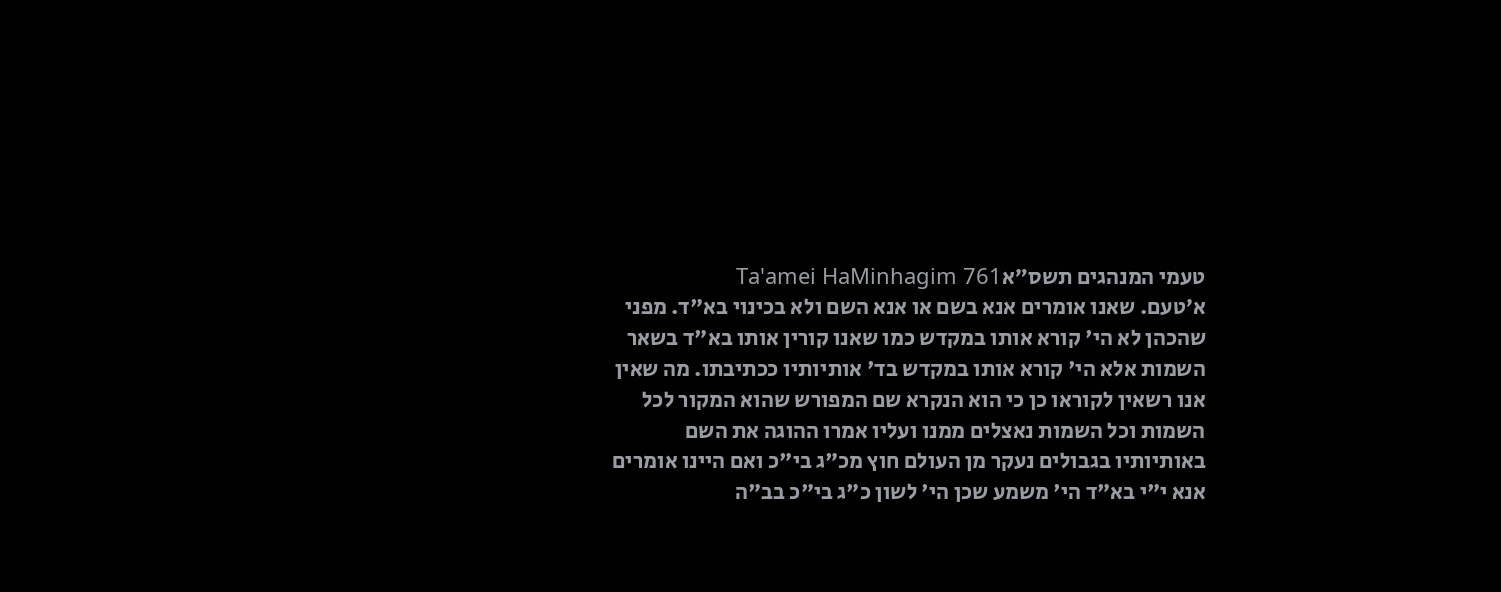טעמי המנהגים תשס״אTa'amei HaMinhagim 761
א׳טעם. שאנו אומרים אנא בשם או אנא השם ולא בכינוי בא"ד. מפני שהכהן לא הי' קורא אותו במקדש כמו שאנו קורין אותו בא"ד בשאר השמות אלא הי' קורא אותו במקדש בד' אותיותיו ככתיבתו. מה שאין אנו רשאין לקוראו כן כי הוא הנקרא שם המפורש שהוא המקור לכל השמות וכל השמות נאצלים ממנו ועליו אמרו ההוגה את השם באותיותיו בגבולים נעקר מן העולם חוץ מכ"ג בי"כ ואם היינו אומרים אנא י"י בא"ד הי' משמע שכן הי' לשון כ"ג בי"כ בב"ה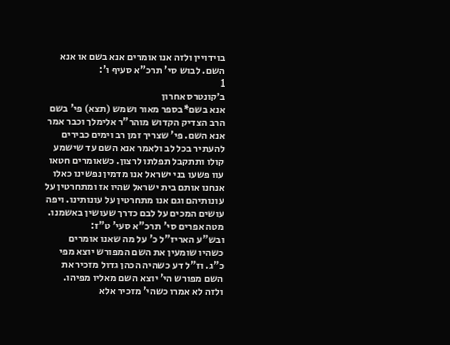בוידויין ולזה אנו אומרים אנא בשם או אנא השם. לבוש סי' תרכ"א סעיף ו':
1
ב׳קונטרס אחרון
אנא בשם*בספר מאור ושמש (תצא) פי' בשם הרב הצדיק הקדוש מוהר"ר אלימלך וכבר אמר אנא השם. פי' שצריך זמן רב וימים כבירים להעתיר בכל לב ולאמר אנא השם עד שישמע קולו ותתקבל תפלתו לרצון. כשאומרים חטאו עוו פשעו בני ישראל אנו מדמין נפשינו כאלו אנחנו אותם בית ישראל שהיו אז ומתחרטין על עונותיהם וגם אנו מתחרטין על עונותינו. ויפה עושים המכים על לבם כדרך שעושין באשמנו. מטה אפרים סי' תרכ"א סעי' ט"ז:
ובש"ע האריז"ל כ' על מה שאנו אומרים כשהיו שומעין את השם המפורש יוצא מפי כ"ג. וז"ל דע כשהיה הכהן גדול מזכיר את השם מפורש הי' יוצא השם מאליו מפיהו. ולזה לא אמרו כשהי' מזכיר אלא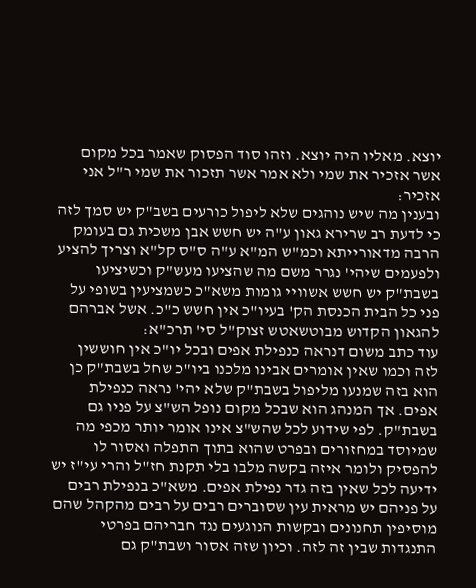יוצא. מאליו היה יוצא. וזהו סוד הפסוק שאמר בכל מקום אשר אזכיר את שמי ולא אמר אשר תזכור את שמי ר"ל אני אזכיר:
ובענין מה שיש נוהגים שלא ליפול כורעים בשב"ק יש סמך לזה כי לדעת רב שרירא גאון ע"ה יש חשש אבן משכית גם בעומק הרבה מדאורייתא וכמ"ש המ"א ע"ה ס"ס קל"א וצריך להציע ולפעמים שיהי' נגרר משם מה שהציעו מעש"ק וכשיציעו בשבת"ק יש חשש אשוויי גומות משא"כ כשמציעין בשופי על פני כל הבית הכנסת הק' בעיו"כ אין חשש כ"כ. אשל אברהם להגאון הקדוש מבוטשאטש זצוק"ל סי' תרכ"א:
עוד כתב משום דנראה כנפילת אפים ובכל יו"כ אין חוששין לזה וכמו שאין אומרים אבינו מלכנו ביו"כ שחל בשבת"ק כן הוא בזה שמנעו מליפול בשבת"ק שלא יהי' נראה כנפילת אפים. אך המנהג הוא שבכל מקום נופל הש"צ על פניו גם בשבת"ק. לפי שידוע לכל שהש"צ אינו אומר יותר מכפי מה שמיוסד במחזורים ובפרט שהוא בתוך התפלה ואסור לו להפסיק ולומר איזה בקשה מלבו בלי תקנת חז"ל והרי עי"ז יש ידיעה לכל שאין בזה גדר נפילת אפים. משא"כ בנפילת רבים על פניהם יש מראית עין שסוברים רבים על רבים מהקהל שהם מוסיפין תחנונים ובקשות הנוגעים נגד חבריהם בפרטי התנגדות שבין זה לזה. וכיון שזה אסור ושבת"ק גם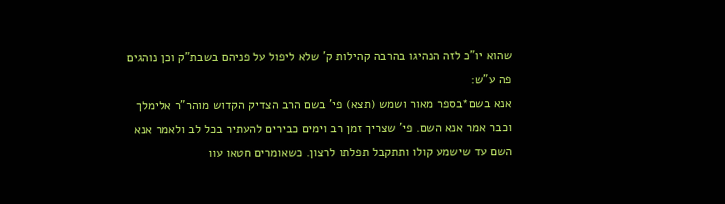שהוא יו"כ לזה הנהיגו בהרבה קהילות ק' שלא ליפול על פניהם בשבת"ק וכן נוהגים פה ע"ש:
אנא בשם*בספר מאור ושמש (תצא) פי' בשם הרב הצדיק הקדוש מוהר"ר אלימלך וכבר אמר אנא השם. פי' שצריך זמן רב וימים כבירים להעתיר בכל לב ולאמר אנא השם עד שישמע קולו ותתקבל תפלתו לרצון. כשאומרים חטאו עוו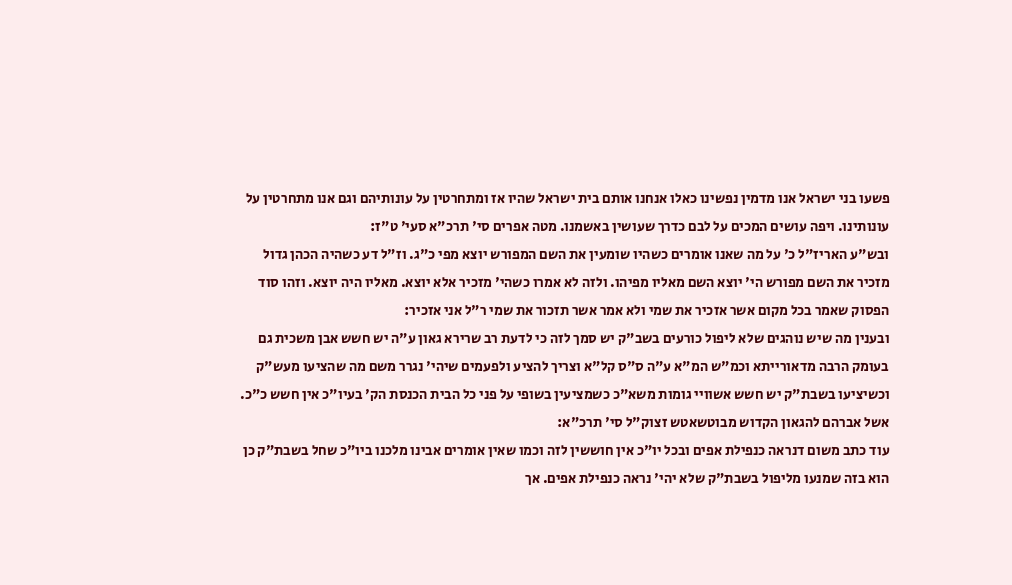פשעו בני ישראל אנו מדמין נפשינו כאלו אנחנו אותם בית ישראל שהיו אז ומתחרטין על עונותיהם וגם אנו מתחרטין על עונותינו. ויפה עושים המכים על לבם כדרך שעושין באשמנו. מטה אפרים סי' תרכ"א סעי' ט"ז:
ובש"ע האריז"ל כ' על מה שאנו אומרים כשהיו שומעין את השם המפורש יוצא מפי כ"ג. וז"ל דע כשהיה הכהן גדול מזכיר את השם מפורש הי' יוצא השם מאליו מפיהו. ולזה לא אמרו כשהי' מזכיר אלא יוצא. מאליו היה יוצא. וזהו סוד הפסוק שאמר בכל מקום אשר אזכיר את שמי ולא אמר אשר תזכור את שמי ר"ל אני אזכיר:
ובענין מה שיש נוהגים שלא ליפול כורעים בשב"ק יש סמך לזה כי לדעת רב שרירא גאון ע"ה יש חשש אבן משכית גם בעומק הרבה מדאורייתא וכמ"ש המ"א ע"ה ס"ס קל"א וצריך להציע ולפעמים שיהי' נגרר משם מה שהציעו מעש"ק וכשיציעו בשבת"ק יש חשש אשוויי גומות משא"כ כשמציעין בשופי על פני כל הבית הכנסת הק' בעיו"כ אין חשש כ"כ. אשל אברהם להגאון הקדוש מבוטשאטש זצוק"ל סי' תרכ"א:
עוד כתב משום דנראה כנפילת אפים ובכל יו"כ אין חוששין לזה וכמו שאין אומרים אבינו מלכנו ביו"כ שחל בשבת"ק כן הוא בזה שמנעו מליפול בשבת"ק שלא יהי' נראה כנפילת אפים. אך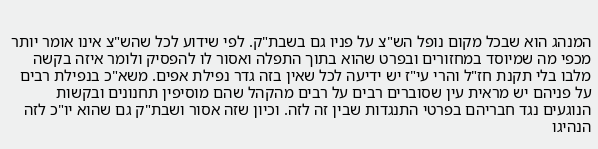המנהג הוא שבכל מקום נופל הש"צ על פניו גם בשבת"ק. לפי שידוע לכל שהש"צ אינו אומר יותר מכפי מה שמיוסד במחזורים ובפרט שהוא בתוך התפלה ואסור לו להפסיק ולומר איזה בקשה מלבו בלי תקנת חז"ל והרי עי"ז יש ידיעה לכל שאין בזה גדר נפילת אפים. משא"כ בנפילת רבים על פניהם יש מראית עין שסוברים רבים על רבים מהקהל שהם מוסיפין תחנונים ובקשות הנוגעים נגד חבריהם בפרטי התנגדות שבין זה לזה. וכיון שזה אסור ושבת"ק גם שהוא יו"כ לזה הנהיגו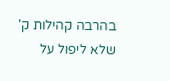בהרבה קהילות ק' שלא ליפול על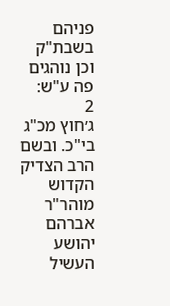פניהם בשבת"ק וכן נוהגים פה ע"ש:
2
ג׳חוץ מכ"ג בי"כ. ובשם הרב הצדיק הקדוש מוהר"ר אברהם יהושע העשיל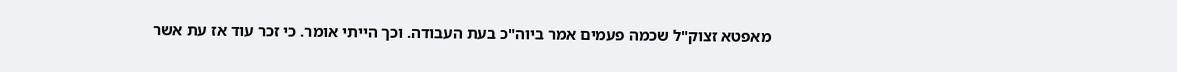מאפטא זצוק"ל שכמה פעמים אמר ביוה"כ בעת העבודה. וכך הייתי אומר. כי זכר עוד אז עת אשר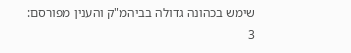שימש בכהונה גדולה בביהמ"ק והענין מפורסם:
3